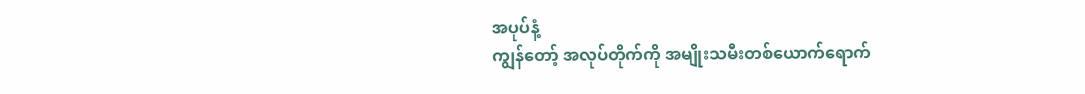အပုပ်နံ့
ကျွန်တော့် အလုပ်တိုက်ကို အမျိုးသမီးတစ်ယောက်ရောက်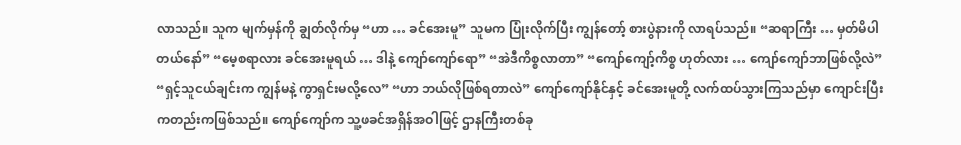လာသည်။ သူက မျက်မှန်ကို ချွတ်လိုက်မှ “ဟာ … ခင်အေးမူ” သူမက ပြုံးလိုက်ပြီး ကျွန်တော့် စားပွဲနားကို လာရပ်သည်။ “ဆရာကြီး … မှတ်မိပါတယ်နော်” “မေ့စရာလား ခင်အေးမူရယ် … ဒါနဲ့ ကျော်ကျော်ရော” “အဲဒီကိစ္စလာတာ” “ကျော်ကျော့်ကိစ္စ ဟုတ်လား … ကျော်ကျော်ဘာဖြစ်လို့လဲ” “ရှင့်သူငယ်ချင်းက ကျွန်မနဲ့ ကွာရှင်းမလို့လေ” “ဟာ ဘယ်လိုဖြစ်ရတာလဲ” ကျော်ကျော်နိုင်နှင့် ခင်အေးမူတို့ လက်ထပ်သွားကြသည်မှာ ကျောင်းပြီးကတည်းကဖြစ်သည်။ ကျော်ကျော်က သူ့ဖခင်အရှိန်အဝါဖြင့် ဌာနကြီးတစ်ခု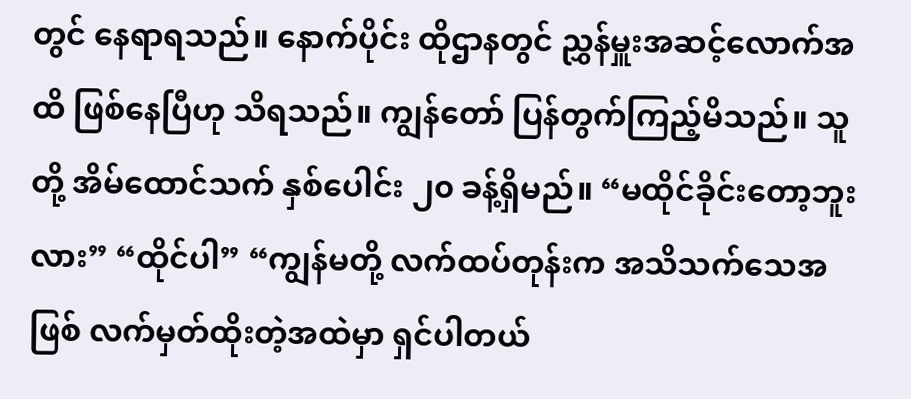တွင် နေရာရသည်။ နောက်ပိုင်း ထိုဌာနတွင် ညွှန်မှူးအဆင့်လောက်အထိ ဖြစ်နေပြီဟု သိရသည်။ ကျွန်တော် ပြန်တွက်ကြည့်မိသည်။ သူတို့ အိမ်ထောင်သက် နှစ်ပေါင်း ၂၀ ခန့်ရှိမည်။ “မထိုင်ခိုင်းတော့ဘူးလား” “ထိုင်ပါ” “ကျွန်မတို့ လက်ထပ်တုန်းက အသိသက်သေအဖြစ် လက်မှတ်ထိုးတဲ့အထဲမှာ ရှင်ပါတယ်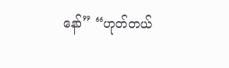နော်” “ဟုတ်တယ်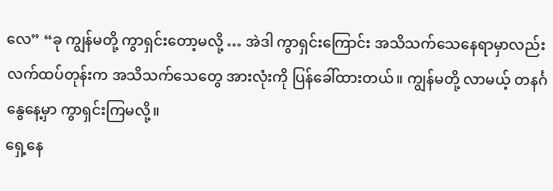လေ” “ခု ကျွန်မတို့ ကွာရှင်းတော့မလို့ … အဲဒါ ကွာရှင်းကြောင်း အသိသက်သေနေရာမှာလည်း လက်ထပ်တုန်းက အသိသက်သေတွေ အားလုံးကို ပြန်ခေါ်ထားတယ်။ ကျွန်မတို့ လာမယ့် တနင်္ဂနွေနေ့မှာ ကွာရှင်းကြမလို့။
ရှေ့နေ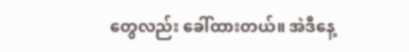တွေလည်း ခေါ်ထားတယ်။ အဲဒီနေ့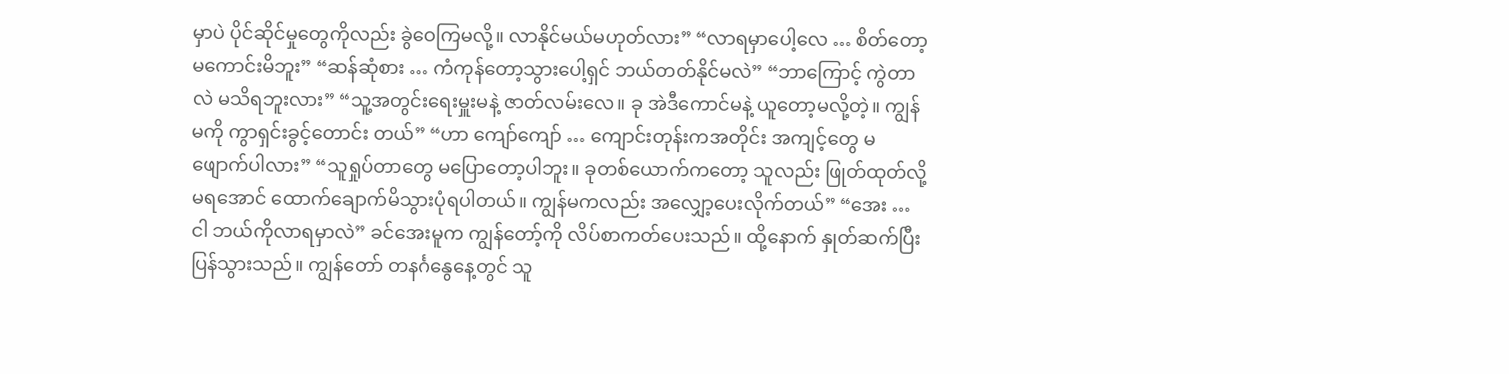မှာပဲ ပိုင်ဆိုင်မှုတွေကိုလည်း ခွဲဝေကြမလို့။ လာနိုင်မယ်မဟုတ်လား” “လာရမှာပေါ့လေ … စိတ်တော့မကောင်းမိဘူး” “ဆန်ဆုံစား … ကံကုန်တော့သွားပေါ့ရှင် ဘယ်တတ်နိုင်မလဲ” “ဘာကြောင့် ကွဲတာလဲ မသိရဘူးလား” “သူ့အတွင်းရေးမှူးမနဲ့ ဇာတ်လမ်းလေ။ ခု အဲဒီကောင်မနဲ့ ယူတော့မလို့တဲ့။ ကျွန်မကို ကွာရှင်းခွင့်တောင်း တယ်” “ဟာ ကျော်ကျော် … ကျောင်းတုန်းကအတိုင်း အကျင့်တွေ မဖျောက်ပါလား” “သူရှုပ်တာတွေ မပြောတော့ပါဘူး။ ခုတစ်ယောက်ကတော့ သူလည်း ဖြုတ်ထုတ်လို့ မရအောင် ထောက်ချောက်မိသွားပုံရပါတယ်။ ကျွန်မကလည်း အလျှော့ပေးလိုက်တယ်” “အေး … ငါ ဘယ်ကိုလာရမှာလဲ” ခင်အေးမူက ကျွန်တော့်ကို လိပ်စာကတ်ပေးသည်။ ထို့နောက် နှုတ်ဆက်ပြီး ပြန်သွားသည်။ ကျွန်တော် တနင်္ဂနွေနေ့တွင် သူ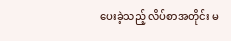ပေးခဲ့သည့် လိပ်စာအတိုင်း မ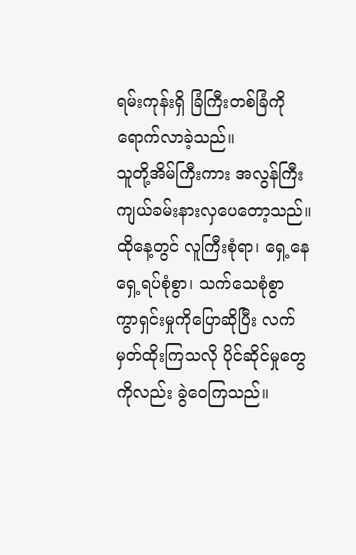ရမ်းကုန်းရှိ ခြံကြီးတစ်ခြံကို ရောက်လာခဲ့သည်။
သူတို့အိမ်ကြီးကား အလွန်ကြီးကျယ်ခမ်းနားလှပေတော့သည်။ ထိုနေ့တွင် လူကြီးစုံရာ၊ ရှေ့နေရှေ့ရပ်စုံစွာ၊ သက်သေစုံစွာ ကွာရှင်းမှုကိုပြောဆိုပြီး လက်မှတ်ထိုးကြသလို ပိုင်ဆိုင်မှုတွေကိုလည်း ခွဲဝေကြသည်။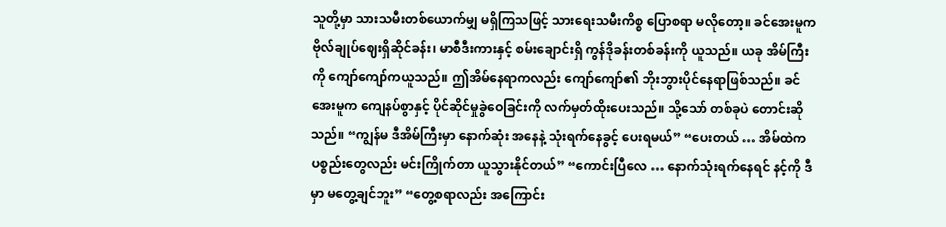သူတို့မှာ သားသမီးတစ်ယောက်မျှ မရှိကြသဖြင့် သားရေးသမီးကိစ္စ ပြောစရာ မလိုတော့။ ခင်အေးမူက ဗိုလ်ချုပ်ဈေးရှိဆိုင်ခန်း၊ မာစီဒီးကားနှင့် စမ်းချောင်းရှိ ကွန်ဒိုခန်းတစ်ခန်းကို ယူသည်။ ယခု အိမ်ကြီးကို ကျော်ကျော်ကယူသည်။ ဤအိမ်နေရာကလည်း ကျော်ကျော်၏ ဘိုးဘွားပိုင်နေရာဖြစ်သည်။ ခင်အေးမူက ကျေနပ်စွာနှင့် ပိုင်ဆိုင်မှုခွဲဝေခြင်းကို လက်မှတ်ထိုးပေးသည်။ သို့သော် တစ်ခုပဲ တောင်းဆိုသည်။ “ကျွန်မ ဒီအိမ်ကြီးမှာ နောက်ဆုံး အနေနဲ့ သုံးရက်နေခွင့် ပေးရမယ်” “ပေးတယ် … အိမ်ထဲက ပစ္စည်းတွေလည်း မင်းကြိုက်တာ ယူသွားနိုင်တယ်” “ကောင်းပြီလေ … နောက်သုံးရက်နေရင် နင့်ကို ဒီမှာ မတွေ့ချင်ဘူး” “တွေ့စရာလည်း အကြောင်း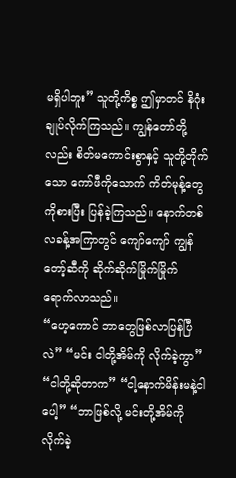မရှိပါဘူး” သူတို့ကိစ္စ ဤမှာတင် နိဂုံးချုပ်လိုက်ကြသည်။ ကျွန်တော်တို့လည်း စိတ်မကောင်းစွာနှင့် သူတို့တိုက်သော ကော်ဖီကိုသောက် ကိတ်မုန့်တွေကိုစားပြီး ပြန်ခဲ့ကြသည်။ နောက်တစ်လခန့်အကြာတွင် ကျော်ကျော် ကျွန်တော့်ဆီကို ဆိုက်ဆိုက်မြိုက်မြိုက် ရောက်လာသည်။
“ဟေ့ကောင် ဘာတွေဖြစ်လာပြန်ပြီလဲ” “မင်း ငါတို့အိမ်ကို လိုက်ခဲ့ကွာ” “ငါတို့ဆိုတာက” “ငါ့နောက်မိန်းမနဲ့ငါပေါ့” “ဘာဖြစ်လို့ မင်းတို့အိမ်ကို လိုက်ခဲ့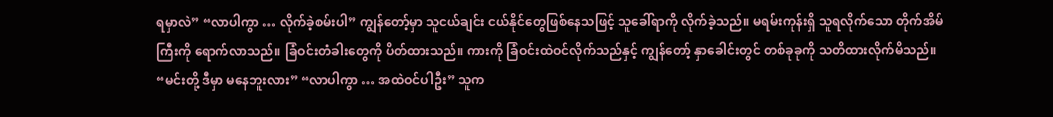ရမှာလဲ” “လာပါကွာ … လိုက်ခဲ့စမ်းပါ” ကျွန်တော့်မှာ သူငယ်ချင်း ငယ်နိုင်တွေဖြစ်နေသဖြင့် သူခေါ်ရာကို လိုက်ခဲ့သည်။ မရမ်းကုန်းရှိ သူရလိုက်သော တိုက်အိမ်ကြီးကို ရောက်လာသည်။ ခြံဝင်းတံခါးတွေကို ပိတ်ထားသည်။ ကားကို ခြံဝင်းထဲဝင်လိုက်သည်နှင့် ကျွန်တော့် နှာခေါင်းတွင် တစ်ခုခုကို သတိထားလိုက်မိသည်။ “မင်းတို့ ဒီမှာ မနေဘူးလား” “လာပါကွာ … အထဲဝင်ပါဦး” သူက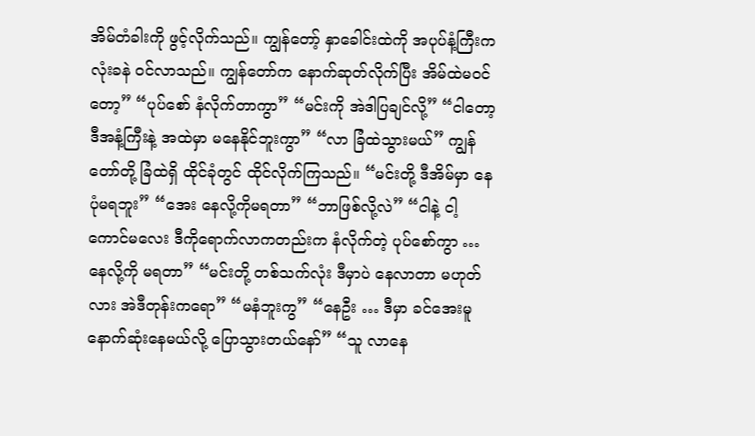အိမ်တံခါးကို ဖွင့်လိုက်သည်။ ကျွန်တော့် နှာခေါင်းထဲကို အပုပ်နံ့ကြီးက လုံးခနဲ ဝင်လာသည်။ ကျွန်တော်က နောက်ဆုတ်လိုက်ပြီး အိမ်ထဲမဝင်တော့” “ပုပ်စော် နံလိုက်တာကွာ” “မင်းကို အဲဒါပြချင်လို့” “ငါတော့ ဒီအနံ့ကြီးနဲ့ အထဲမှာ မနေနိုင်ဘူးကွာ” “လာ ခြံထဲသွားမယ်” ကျွန်တော်တို့ ခြံထဲရှိ ထိုင်ခုံတွင် ထိုင်လိုက်ကြသည်။ “မင်းတို့ ဒီအိမ်မှာ နေပုံမရဘူး” “အေး နေလို့ကိုမရတာ” “ဘာဖြစ်လို့လဲ” “ငါနဲ့ ငါ့ကောင်မလေး ဒီကိုရောက်လာကတည်းက နံလိုက်တဲ့ ပုပ်စော်ကွာ … နေလို့ကို မရတာ” “မင်းတို့ တစ်သက်လုံး ဒီမှာပဲ နေလာတာ မဟုတ်လား အဲဒီတုန်းကရော” “မနံဘူးကွ” “နေဦး … ဒီမှာ ခင်အေးမူ နောက်ဆုံးနေမယ်လို့ ပြောသွားတယ်နော်” “သူ လာနေ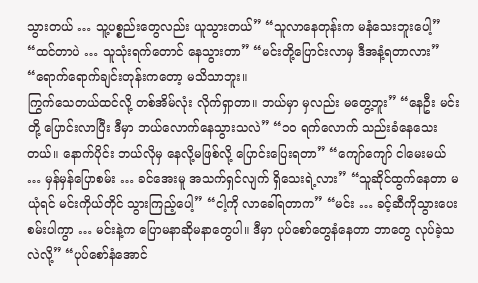သွားတယ် … သူ့ပစ္စည်းတွေလည်း ယူသွားတယ်” “သူလာနေတုန်းက မနံသေးဘူးပေါ့” “ထင်တာပဲ … သူသုံးရက်တောင် နေသွားတာ” “မင်းတို့ပြောင်းလာမှ ဒီအနံ့ရတာလား” “ရောက်ရောက်ချင်းတုန်းကတော့ မသိသာဘူး။
ကြွက်သေတယ်ထင်လို့ တစ်အိမ်လုံး လိုက်ရှာတာ။ ဘယ်မှာ မှလည်း မတွေ့ဘူး” “နေဦး မင်းတို့ ပြောင်းလာပြီး ဒီမှာ ဘယ်လောက်နေသွားသလဲ” “၁၀ ရက်လောက် သည်းခံနေသေးတယ်။ နောက်ပိုင်း ဘယ်လိုမှ နေလို့မဖြစ်လို့ ပြောင်းပြေးရတာ” “ကျော်ကျော် ငါမေးမယ် … မှန်မှန်ပြောစမ်း … ခင်အေးမူ အသက်ရှင်လျက် ရှိသေးရဲ့လား” “သူဆိုင်ထွက်နေတာ မယုံရင် မင်းကိုယ်တိုင် သွားကြည့်ပေါ့” “ငါ့ကို လာခေါ်ရတာက” “မင်း … ခင့်ဆီကိုသွားပေးစမ်းပါကွာ … မင်းနဲ့က ပြောမနာဆိုမနာတွေပါ။ ဒီမှာ ပုပ်စော်တွေနံနေတာ ဘာတွေ လုပ်ခဲ့သလဲလို့” “ပုပ်စော်နံအောင်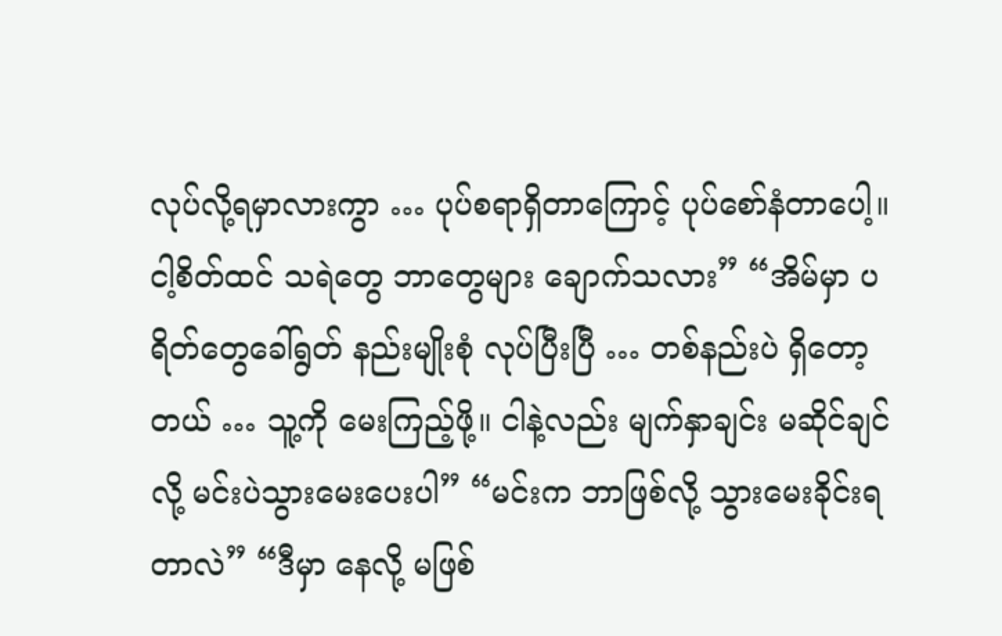လုပ်လို့ရမှာလားကွာ … ပုပ်စရာရှိတာကြောင့် ပုပ်စော်နံတာပေါ့။ ငါ့စိတ်ထင် သရဲတွေ ဘာတွေများ ချောက်သလား” “အိမ်မှာ ပရိတ်တွေခေါ်ရွတ် နည်းမျိုးစုံ လုပ်ပြီးပြီ … တစ်နည်းပဲ ရှိတော့တယ် … သူ့ကို မေးကြည့်ဖို့။ ငါနဲ့လည်း မျက်နှာချင်း မဆိုင်ချင်လို့ မင်းပဲသွားမေးပေးပါ” “မင်းက ဘာဖြစ်လို့ သွားမေးခိုင်းရတာလဲ” “ဒီမှာ နေလို့ မဖြစ်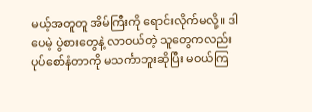မယ့်အတူတူ အိမ်ကြီးကို ရောင်းလိုက်မလို့။ ဒါပေမဲ့ ပွဲစားတွေနဲ့ လာဝယ်တဲ့ သူတွေကလည်း ပုပ်စော်နံတာကို မသင်္ကာဘူးဆိုပြီး မဝယ်ကြ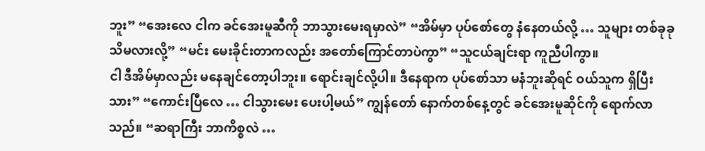ဘူး” “အေးလေ ငါက ခင်အေးမူဆီကို ဘာသွားမေးရမှာလဲ” “အိမ်မှာ ပုပ်စော်တွေ နံနေတယ်လို့ … သူများ တစ်ခုခု သိမလားလို့” “မင်း မေးခိုင်းတာကလည်း အတော်ကြောင်တာပဲကွာ” “သူငယ်ချင်းရာ ကူညီပါကွာ။
ငါ ဒီအိမ်မှာလည်း မနေချင်တော့ပါဘူး။ ရောင်းချင်လို့ပါ။ ဒီနေရာက ပုပ်စော်သာ မနံဘူးဆိုရင် ဝယ်သူက ရှိပြီးသား” “ကောင်းပြီလေ … ငါသွားမေး ပေးပါ့မယ်” ကျွန်တော် နောက်တစ်နေ့တွင် ခင်အေးမူဆိုင်ကို ရောက်လာသည်။ “ဆရာကြီး ဘာကိစ္စလဲ …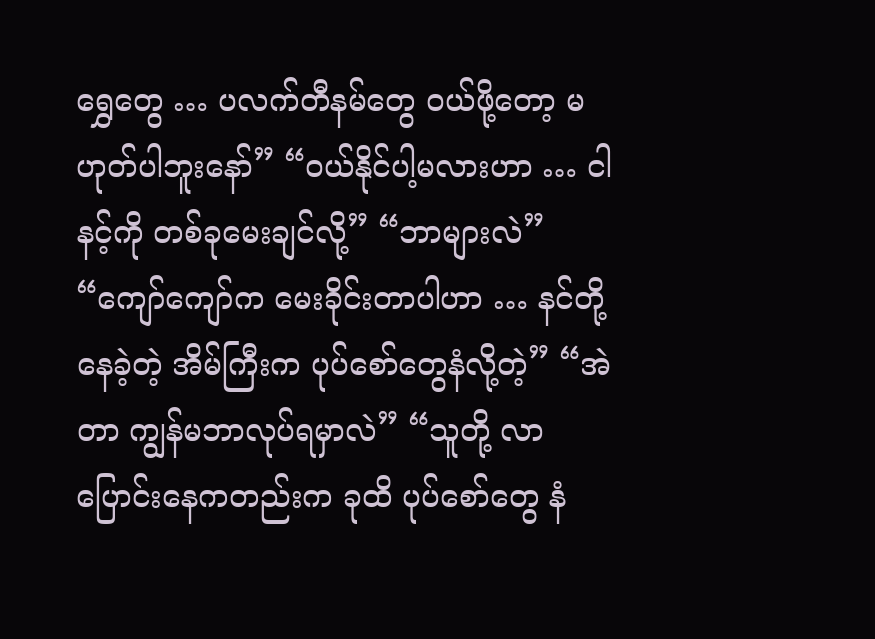ရွှေတွေ … ပလက်တီနမ်တွေ ဝယ်ဖို့တော့ မဟုတ်ပါဘူးနော်” “ဝယ်နိုင်ပါ့မလားဟာ … ငါ နင့်ကို တစ်ခုမေးချင်လို့” “ဘာများလဲ” “ကျော်ကျော်က မေးခိုင်းတာပါဟာ … နင်တို့ နေခဲ့တဲ့ အိမ်ကြီးက ပုပ်စော်တွေနံလို့တဲ့” “အဲတာ ကျွန်မဘာလုပ်ရမှာလဲ” “သူတို့ လာပြောင်းနေကတည်းက ခုထိ ပုပ်စော်တွေ နံ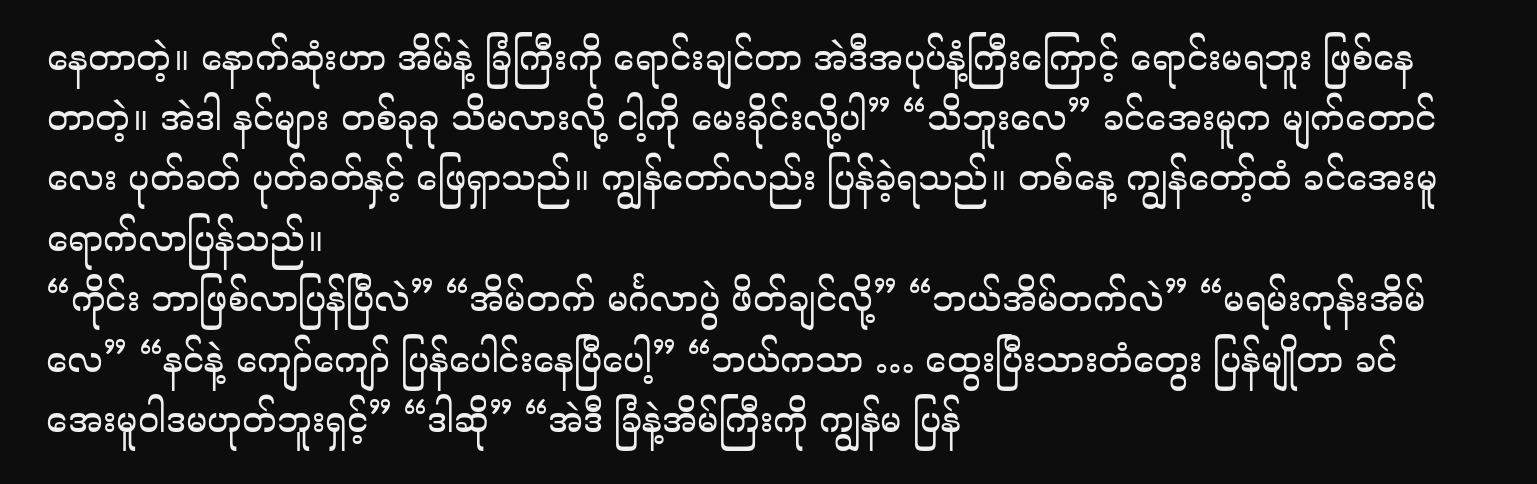နေတာတဲ့။ နောက်ဆုံးဟာ အိမ်နဲ့ ခြံကြီးကို ရောင်းချင်တာ အဲဒီအပုပ်နံ့ကြီးကြောင့် ရောင်းမရဘူး ဖြစ်နေတာတဲ့။ အဲဒါ နင်များ တစ်ခုခု သိမလားလို့ ငါ့ကို မေးခိုင်းလို့ပါ” “သိဘူးလေ” ခင်အေးမူက မျက်တောင်လေး ပုတ်ခတ် ပုတ်ခတ်နှင့် ဖြေရှာသည်။ ကျွန်တော်လည်း ပြန်ခဲ့ရသည်။ တစ်နေ့ ကျွန်တော့်ထံ ခင်အေးမူရောက်လာပြန်သည်။
“ကိုင်း ဘာဖြစ်လာပြန်ပြီလဲ” “အိမ်တက် မင်္ဂလာပွဲ ဖိတ်ချင်လို့” “ဘယ်အိမ်တက်လဲ” “မရမ်းကုန်းအိမ်လေ” “နင်နဲ့ ကျော်ကျော် ပြန်ပေါင်းနေပြီပေါ့” “ဘယ်ကသာ … ထွေးပြီးသားတံတွေး ပြန်မျိုတာ ခင်အေးမူဝါဒမဟုတ်ဘူးရှင့်” “ဒါဆို” “အဲဒီ ခြံနဲ့အိမ်ကြီးကို ကျွန်မ ပြန်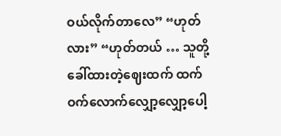ဝယ်လိုက်တာလေ” “ဟုတ်လား” “ဟုတ်တယ် … သူတို့ခေါ်ထားတဲ့ဈေးထက် ထက်ဝက်လောက်လျှော့လျှော့ပေါ့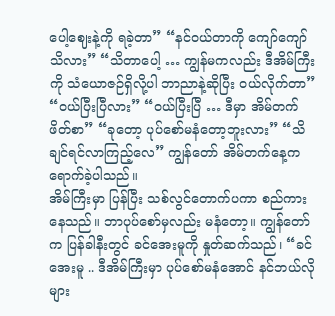ပေါ့ဈေးနဲ့ကို ရခဲ့တာ” “နင်ဝယ်တာကို ကျော်ကျော်သိလား” “သိတာပေါ့ … ကျွန်မကလည်း ဒီအိမ်ကြီးကို သံယောဇဉ်ရှိလို့ပါ ဘာညာနဲ့ဆိုပြီး ဝယ်လိုက်တာ” “ဝယ်ပြီးပြီလား” “ဝယ်ပြီးပြီ … ဒီမှာ အိမ်တက်ဖိတ်စာ” “ခုတော့ ပုပ်စော်မနံတော့ဘူးလား” “သိချင်ရင်လာကြည့်လေ” ကျွန်တော် အိမ်တက်နေ့က ရောက်ခဲ့ပါသည်။
အိမ်ကြီးမှာ ပြန်ပြီး သစ်လွင်တောက်ပကာ စည်ကားနေသည်။ ဘာပုပ်စော်မှလည်း မနံတော့။ ကျွန်တော်က ပြန်ခါနီးတွင် ခင်အေးမူကို နှုတ်ဆက်သည်၊ “ခင်အေးမူ .. ဒီအိမ်ကြီးမှာ ပုပ်စော်မနံအောင် နင်ဘယ်လိုများ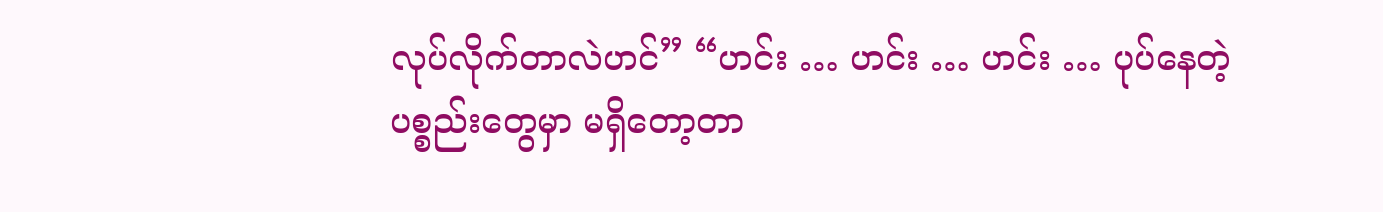လုပ်လိုက်တာလဲဟင်” “ဟင်း … ဟင်း … ဟင်း … ပုပ်နေတဲ့ ပစ္စည်းတွေမှာ မရှိတော့တာ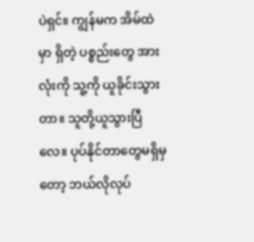ပဲရှင်။ ကျွန်မက အိမ်ထဲမှာ ရှိတဲ့ ပစ္စည်းတွေ အားလုံးကို သူ့ကို ယူခိုင်းသွားတာ။ သူတို့ယူသွားပြီလေ။ ပုပ်နိုင်တာတွေမရှိမှတော့ ဘယ်လိုလုပ်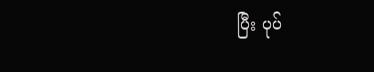ပြီး ပုပ်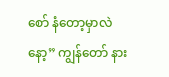စော် နံတော့မှာလဲနော့” ကျွန်တော် နား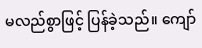မလည်စွာဖြင့် ပြန်ခဲ့သည်။ ကျော်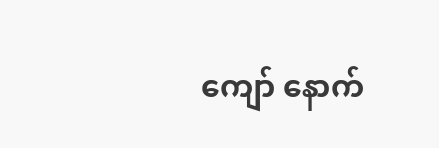ကျော် နောက်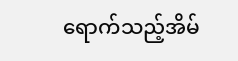ရောက်သည့်အိမ်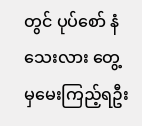တွင် ပုပ်စော် နံသေးလား တွေ့မှမေးကြည့်ရဦး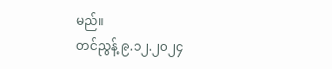မည်။
တင်ညွန့် ၉.၁၂.၂၀၂၄